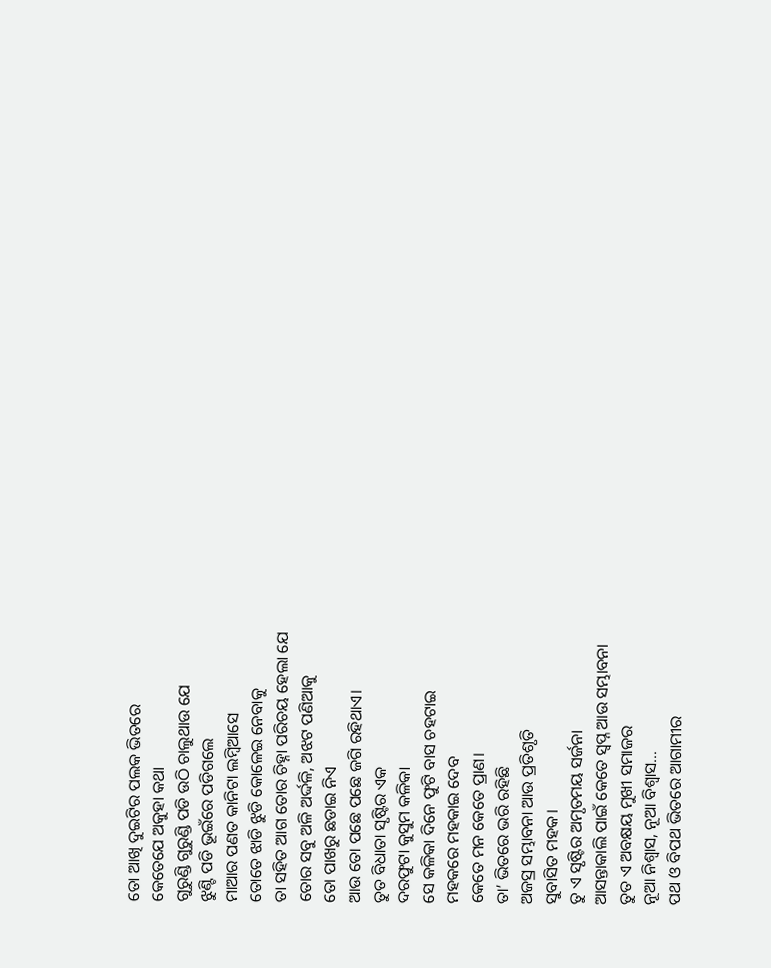ତୋ ଆଖି ଦୁଇଟିର ପଲକ ଭିତରେ
କେତେଯେ ଅକୁହା କଥା
ଗୁରୁଣ୍ଡି ଗୁରୁଣ୍ଡି ପଡି ଉଠି ଚାଲୁଥାଉ ଯେ
ଝୁଣ୍ଟି ପଡି ଭୂଇଁରେ ପଡିଗଲେ
ମାଆର ପଣତ କାନିଟା ଲମ୍ବିଆସେ
ତୋତେ ଝାଡି ଝୁଡି କୋଳେଇ ନେବାକୁ
ତା ସହିତ ଆଗ ତୋର ଚିହ୍ନା ପରିଚୟ ହେଲା ଯେ
ତୋର ସବୁ ଅଳି ଅର୍ଦ୍ଦଳି, ଅଝଟ ପଣିଆକୁ
ତୋ ପାଖରୁ ଛଡାଇ ନିଏ
ଆଉ ତୋ ପଛେ ପଛେ ଜଗି ରହିଥାଏ।
ତୁତ ବିଧାତା ସୃଷ୍ଟିର ଏକ
ଦରଫୁଟା କୁସୁମ କଳିକା
ସେ କଳିକା ଦିନେ ଫୁଟି ବାସ ଚହଟାଇ
ମହକରେ ମହକାଇ ଦେବ
କେତେ ମନ କେତେ ପ୍ରାଣ।
ତା’ ଭିତରେ ଭରି ରହିଛି
ଅଜସ୍ର ସମ୍ଭାବନା ଆଉ ପ୍ରତିଶୃତି
ସୁବାସିତ ମହକ।
ତୁ ଏ ସୃଷ୍ଟିର ଅମୃତମୟ ସର୍ଜନା
ଆସନ୍ତାକାଲି ପାଇଁ କେତେ ସ୍ବପ୍ନ ଆଉ ସମ୍ଭାବନା
ତୁତ ଏ ଅବକ୍ଷୟ ମୁଖୀ ସମାଜର
ନୂଆ ନିଶ୍ବାସ, ନୂଆ ବିଶ୍ବାସ…
ପଥ ଓ ବିପଥ ଭିତରେ ଆଗାମୀର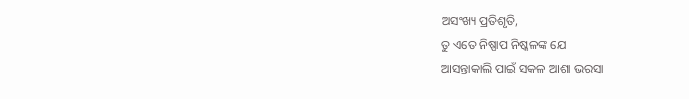ଅସଂଖ୍ୟ ପ୍ରତିଶୃତି,
ତୁ ଏତେ ନିଷ୍ପାପ ନିଷ୍କଳଙ୍କ ଯେ
ଆସନ୍ତାକାଲି ପାଇଁ ସକଳ ଆଶା ଭରସା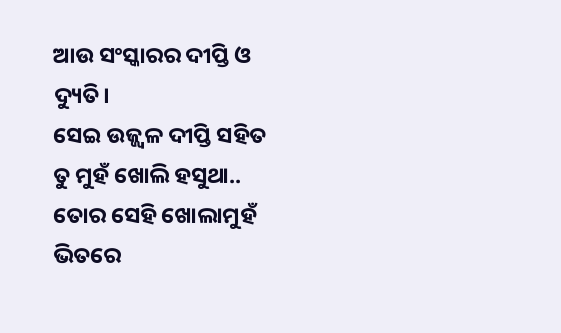ଆଉ ସଂସ୍କାରର ଦୀପ୍ତି ଓ ଦ୍ୟୁତି।
ସେଇ ଉଜ୍ଜ୍ୱଳ ଦୀପ୍ତି ସହିତ ତୁ ମୁହଁ ଖୋଲି ହସୁଥା..
ତୋର ସେହି ଖୋଲାମୁହଁ ଭିତରେ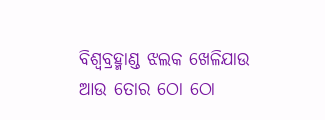ବିଶ୍ବବ୍ରହ୍ମାଣ୍ଡ ଝଲକ ଖେଳିଯାଉ ଆଉ ତୋର ଠୋ ଠୋ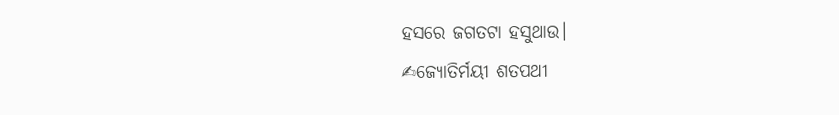ହସରେ ଜଗତଟା ହସୁଥାଉ।
✍ଜ୍ୟୋତିର୍ମୟୀ ଶତପଥୀ